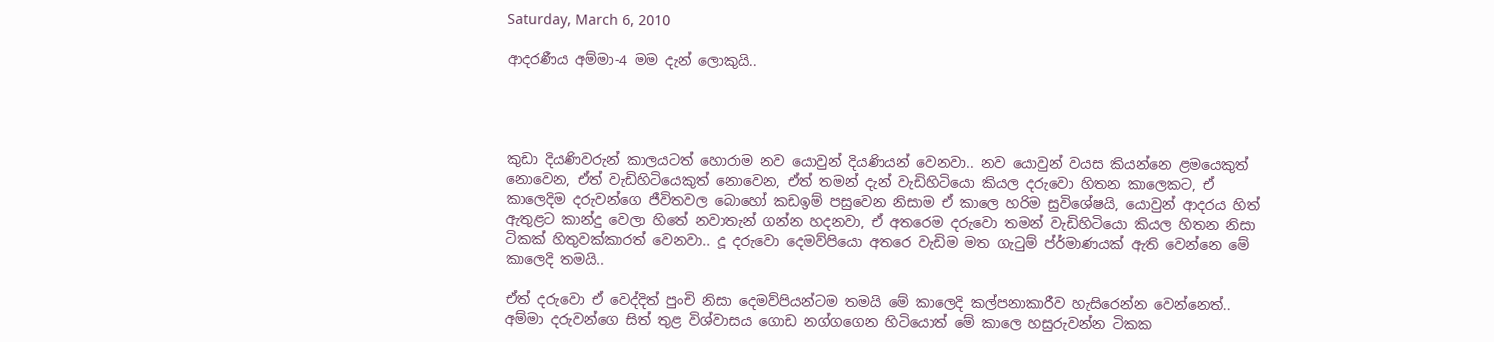Saturday, March 6, 2010

ආදරණීය අම්මා-4 මම දැන් ලොකුයි..




කුඩා දියණිවරුන් කාලයටත් හොරාම නව යොවුන් දියණියන් වෙනවා.. නව යොවුන් වයස කියන්නෙ ළමයෙකුත් නොවෙන, ඒත් වැඩිහිටියෙකුත් නොවෙන, ඒත් තමන් දැන් වැඩිහිටියො කියල දරුවො හිතන කාලෙකට, ඒ කාලෙදිම දරුවන්ගෙ ජීවිතවල බොහෝ කඩඉම් පසුවෙන නිසාම ඒ කාලෙ හරිම සුවිශේෂයි, යොවුන් ආදරය හිත් ඇතුළට කාන්දු වෙලා හිතේ නවාතැන් ගන්න හදනවා, ඒ අතරෙම දරුවො තමන් වැඩිහිටියො කියල හිතන නිසා ටිකක් හිතුවක්කාරත් වෙනවා.. දූ දරුවො දෙමව්පියො අතරෙ වැඩිම මත ගැ‍ටුම් ප්ර්මාණයක් ඇති වෙන්නෙ මේ කාලෙදි තමයි..

ඒත් දරුවො ඒ වෙද්දිත් පුංචි නිසා දෙමව්පියන්ටම තමයි මේ කාලෙදි කල්පනාකාරීව හැසිරෙන්න වෙන්නෙත්.. අම්මා දරුවන්ගෙ සිත් තුළ විශ්වාසය ගොඩ නග්ගගෙන හිටියොත් මේ කාලෙ හසුරුවන්න ටිකක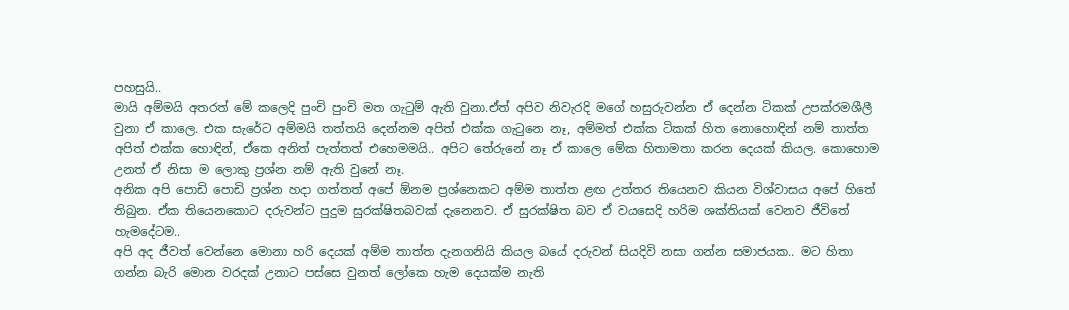පහසුයි..
මායි අම්මයි අත‍රත් මේ කලෙදි පුංචි පුංචි මත ගැ‍ටුම් ඇති වුනා.ඒත් අපිව නිවැරදි මගේ හසුරුවන්න ඒ දෙන්න ටිකක් උපක්රමශීලී වුනා ඒ කාලෙ. එක සැරේට අම්මයි තත්තයි දෙන්නම අපිත් එක්ක ගැ‍ටුනෙ නෑ, අම්මත් එක්ක ටිකක් හිත නොහොඳින් නම් තාත්ත අපිත් එක්ක හොඳින්, ඒකෙ අනිත් පැත්තත් එහෙමමයි.. අපිට තේරුනේ නෑ ඒ කාලෙ මේක හිතාමතා කරන දෙයක් කියල. කොහොම උනත් ඒ නිසා ම ලොකු ප්‍රශ්න නම් ඇති වුනේ නෑ.
අනික අපි පොඩි පොඩි ප්‍රශ්න හදා ගත්තත් අපේ ඕනම ප්‍රශ්නෙකට අම්ම තාත්ත ළඟ උත්තර තියෙනව කියන විශ්වාසය අපේ හිතේ තිබුන. ඒක තියෙනකොට දරුවන්ට පුදුම සුරක්ෂිතබවක් දැනෙනව. ඒ සුරක්ෂිත බව ඒ වයසෙදි හරිම ශක්තියක් වෙනව ජීවිතේ හැමදේටම..
අපි අද ජීවත් වෙන්නෙ මොනා හරි දෙයක් අම්ම තාත්ත දැනගනියි කියල බයේ දරුවන් සියදිවි නසා ගන්න සමාජයක.. මට හිතා ගන්න බැරි මොන වරදක් උනාට පස්සෙ වුනත් ලෝකෙ හැම දෙයක්ම නැති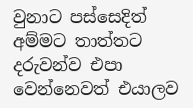වුනාට පස්සෙදිත් අම්මට තාත්තට දරුවන්ව එපා වෙන්නෙවත් එයාලව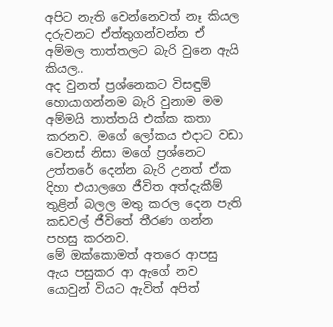අපිට නැති වෙන්නෙවත් නෑ කියල දරුවනට ඒත්තුගන්වන්න ඒ අම්මල තාත්තලට බැරි වුනෙ ඇයි කියල..
අද වුනත් ප්‍රශ්නෙකට විසඳුම් හොයාගන්නම බැරි වුනාම මම අම්මයි තාත්තයි එක්ක කතා කරනව. මගේ ලෝකය එදාට වඩා වෙනස් නිසා මගේ ප්‍රශ්නෙට උත්තරේ දෙන්න බැරි උනත් ඒක දිහා එයාලගෙ ජීවිත අත්දැකීම් තුළින් බලල මතු කරල දෙන පැති කඩවල් ජීවිතේ තීරණ ගන්න පහසු කරනව.
මේ ඔක්කොමත් අතරෙ ආපසු ඇය පසුකර ආ ඇගේ නව යොවුන් වියට ඇවිත් අපිත්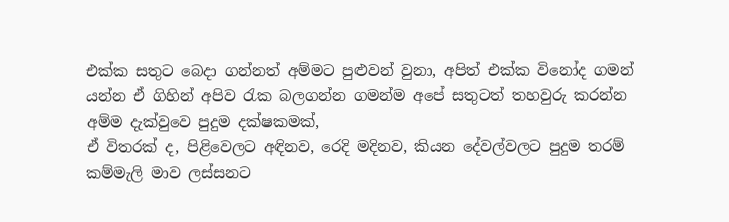එක්ක සතුට බෙදා ගන්නත් අම්මට පුළුවන් වුනා, අපිත් එක්ක විනෝද ගමන් යන්න ඒ ගිහින් අපිව ‍රැක බලගන්න ගමන්ම අපේ සතුටත් තහවුරු කරන්න අම්ම දැක්වුවෙ පුදුම දක්ෂකමක්,
ඒ විතරක් ද, පිළිවෙලට අඳිනව, රෙදි මදිනව, කියන දේවල්වලට පුදුම තරම් කම්මැලි මාව ලස්සනට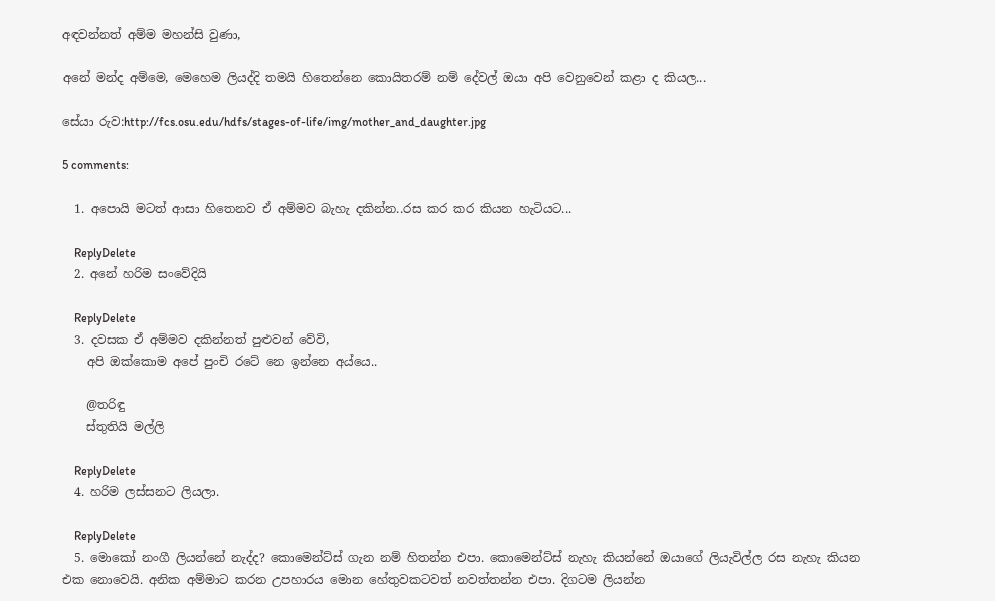අඳවන්නත් අම්ම මහන්සි වුණා,

අනේ මන්ද අම්මෙ, මෙහෙම ලියද්දි තමයි හිතෙන්නෙ කොයිතරම් නම් දේවල් ඔයා අපි වෙනුවෙන් කළා ද කියල...

සේයා රුව:http://fcs.osu.edu/hdfs/stages-of-life/img/mother_and_daughter.jpg

5 comments:

  1. අපොයි මටත් ආසා හිතෙනව ඒ අම්මව බැහැ දකින්න..රස කර කර කියන හැටියට...

    ReplyDelete
  2. අනේ හරිම සංවේදියි

    ReplyDelete
  3. දවසක ඒ අම්මව දකින්නත් පුළුවන් වේවි,
    අපි ඔක්කොම අපේ පුංචි රටේ නෙ ඉන්නෙ අය්යෙ..

    @තරිඳු
    ස්තුතියි මල්ලි

    ReplyDelete
  4. හරිම ලස්සනට ලියලා.

    ReplyDelete
  5. මොකෝ නංගී ලියන්නේ නැද්ද? කොමෙන්ට්ස් ගැන නම් හිතන්න එපා. කොමෙන්ට්ස් නැහැ කියන්නේ ඔයාගේ ලියැවිල්ල රස නැහැ කියන එක නොවෙයි. අනික අම්මාට කරන උපහාරය මොන හේතුවකටවත් නවත්තන්න එපා. දිගටම ලියන්න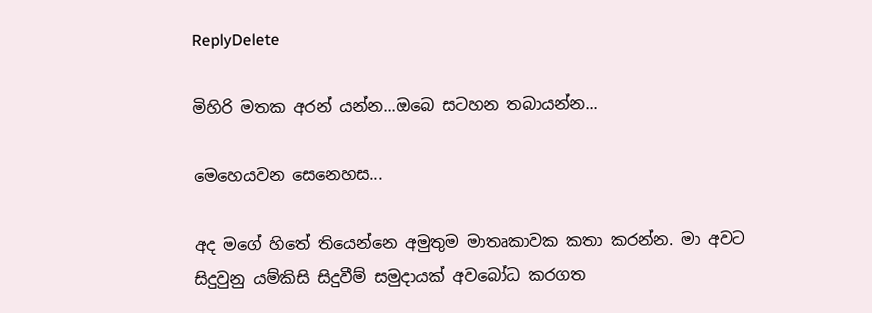ReplyDelete

මිහිරි මතක අරන් යන්න...ඔබෙ සටහන තබායන්න...

මෙහෙයවන සෙනෙහස...

අද මගේ හිතේ තියෙන්නෙ අමුතුම මාතෘකාවක කතා කරන්න. මා අවට සිදුවුනු යම්කිසි සිදුවීම් සමුදායක් අවබෝධ කරගත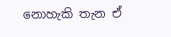නොහැකි තැන ඒ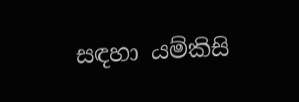සඳහා යම්කිසි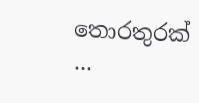තොරතුරක් ...